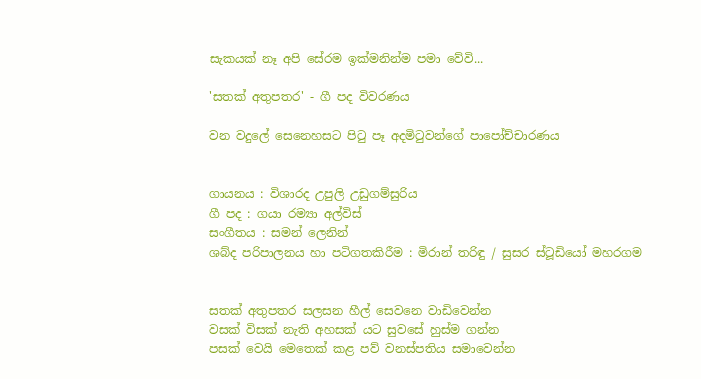සැකයක් නෑ අපි සේරම ඉක්මනින්ම පමා වේවි...

'සතක් අතුපතර' - ගී පද විවරණය

වන වදුලේ සෙනෙහසට පිටු පෑ අදමිටුවන්ගේ පාපෝච්චාරණය


ගායනය : විශාරද උපුලි උඩුගම්සුරිය
ගී පද : ගයා රම්‍යා අල්විස්
සංගීතය : සමන් ලෙනින්
ශබ්ද පරිපාලනය හා පටිගතකිරීම : මිරාන් තරිඳු / සුසර ස්ටූඩියෝ මහරගම


සතක් අතුපතර සලසන හීල් සෙවනෙ වාඩිවෙන්න
වසක් විසක් නැති අහසක් යට සුවසේ හුස්ම ගන්න
පසක් වෙයි මෙතෙක් කළ පව් වනස්පතිය සමාවෙන්න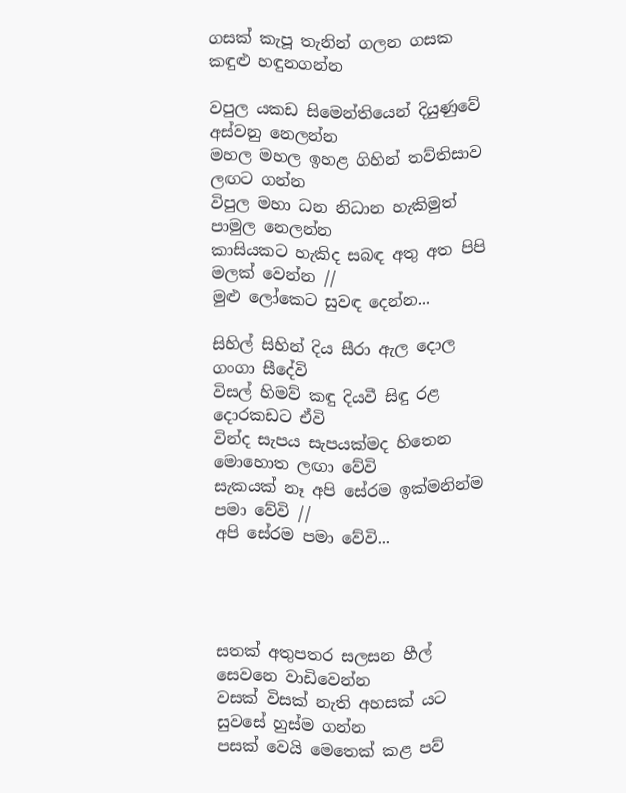ගසක් කැපූ තැනින් ගලන ගසක කඳුළු හඳුනගන්න

වපුල යකඩ සිමෙන්තියෙන් දියුණුවේ අස්වනු නෙලන්න
මහල මහල ඉහළ ගිහින් තව්තිසාව ලඟට ගන්න
විපුල මහා ධන නිධාන හැකිමුත් පාමුල නෙලන්න
කාසියකට හැකිද සබඳ අතු අත පිපි මලක් වෙන්න //
මුළු ලෝකෙට සුවඳ දෙන්න...

සිහිල් සිහින් දිය සීරා ඇල දොල ගංගා සීදේවි
විසල් හිමව් කඳු දියවී සිඳු රළ දොරකඩට ඒවි
වින්ද සැපය සැපයක්මද හිතෙන මොහොත ලඟා වේවි
සැකයක් නෑ අපි සේරම ඉක්මනින්ම පමා වේවි //
අපි සේරම පමා වේවි...




සතක් අතුපතර සලසන හීල් සෙවනෙ වාඩිවෙන්න
වසක් විසක් නැති අහසක් යට සුවසේ හුස්ම ගන්න
පසක් වෙයි මෙතෙක් කළ පව්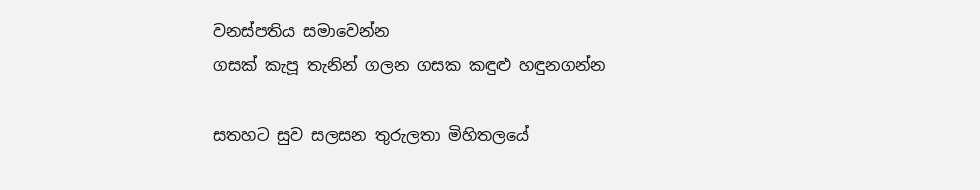වනස්පතිය සමාවෙන්න
ගසක් කැපූ තැනින් ගලන ගසක කඳුළු හඳුනගන්න

සතහට සුව සලසන තුරුලතා මිහිතලයේ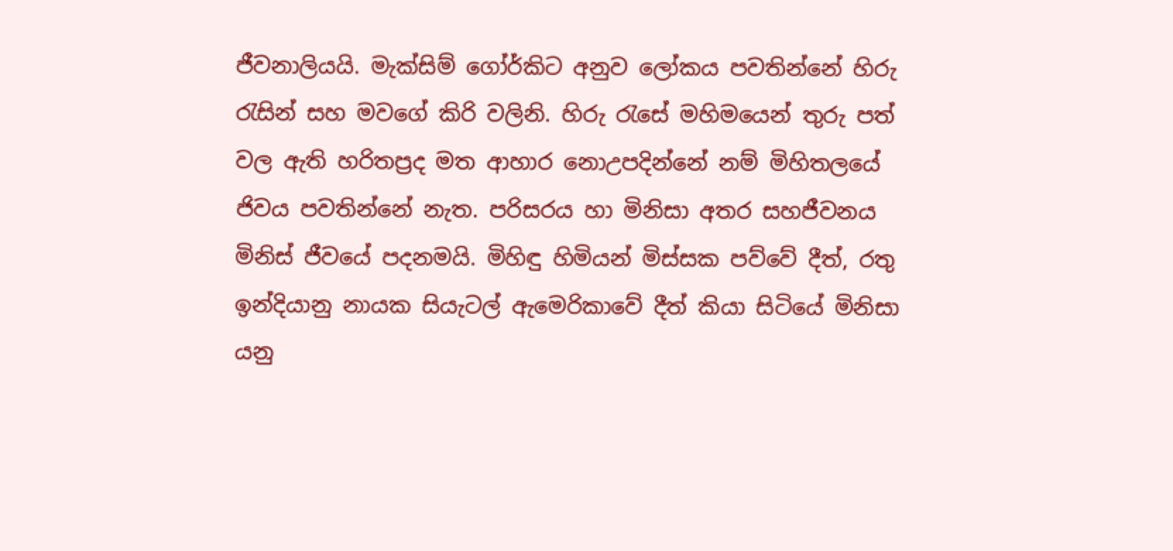ජීවනාලියයි. මැක්සිම් ගෝර්කිට අනුව ලෝකය පවතින්නේ හිරු රැසින් සහ මවගේ කිරි වලිනි. හිරු රැසේ මහිමයෙන් තුරු පත් වල ඇති හරිතප්‍රද මත ආහාර නොඋපදින්නේ නම් මිහිතලයේ ජිවය පවතින්නේ නැත. පරිසරය හා මිනිසා අතර සහජීවනය මිනිස් ජීවයේ පදනමයි. මිහිඳු හිමියන් මිස්සක පව්වේ දීත්, රතු ඉන්දියානු නායක සියැටල් ඇමෙරිකාවේ දීත් කියා සිටියේ මිනිසා යනු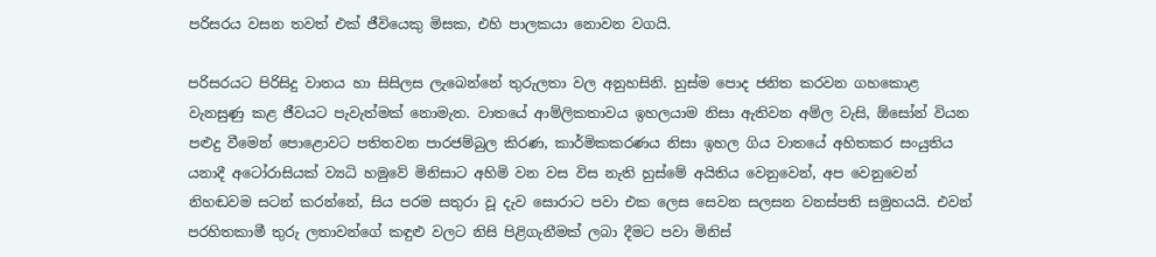පරිසරය වසන තවත් එක් ජීවියෙකු මිසක, එහි පාලකයා නොවන වගයි.

පරිසරයට පිරිසිදු වාතය හා සිසිලස ලැබෙන්නේ තුරුලතා වල අනුහසිනි. හුස්ම පොද ජනිත කරවන ගහකොළ වැනසුණු කළ ජීවයට පැවැත්මක් නොමැත. වාතයේ ආම්ලිකතාවය ඉහලයාම නිසා ඇතිවන අම්ල වැසි, ඕසෝන් වියන පළුදු වීමෙන් පොළොවට පතිතවන පාරජම්බුල කිරණ, කාර්මිකකරණය නිසා ඉහල ගිය වාතයේ අහිතකර සංයුතිය යනාදී අටෝරාසියක් ව්‍යධි හමුවේ මිනිසාට අහිමි වන වස විස නැති හුස්මේ අයිතිය වෙනුවෙන්, අප වෙනුවෙන් නිහඬවම සටන් කරන්නේ, සිය පරම සතුරා වූ දැව සොරාට පවා එක ලෙස සෙවන සලසන වනස්පති සමුහයයි. එවන් පරහිතකාමී තුරු ලතාවන්ගේ කඳුළු වලට නිසි පිළිගැනීමක් ලබා දීමට පවා මිනිස්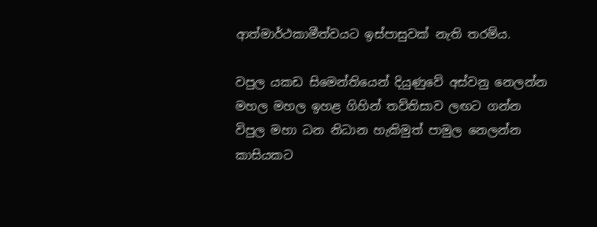ආත්මාර්ථකාමීත්වයට ඉස්පාසුවක් නැති තරම්ය.

වපුල යකඩ සිමෙන්තියෙන් දියුණුවේ අස්වනු නෙලන්න
මහල මහල ඉහළ ගිහින් තව්තිසාව ලඟට ගන්න
විපුල මහා ධන නිධාන හැකිමුත් පාමුල නෙලන්න
කාසියකට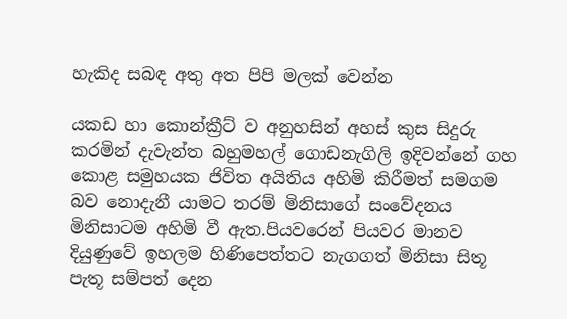හැකිද සබඳ අතු අත පිපි මලක් වෙන්න

යකඩ හා කොන්ක්‍රීට් ව අනුහසින් අහස් කුස සිදුරු කරමින් දැවැන්ත බහුමහල් ගොඩනැගිලි ඉදිවන්නේ ගහ කොළ සමුහයක ජිවිත අයිතිය අහිමි කිරීමත් සමගම බව නොදැනී යාමට තරම් මිනිසාගේ සංවේදනය මිනිසාටම අහිමි වී ඇත.පියවරෙන් පියවර මානව දියුණුවේ ඉහලම හිණිපෙත්තට නැගගත් මිනිසා සිතූ පැතූ සම්පත් දෙන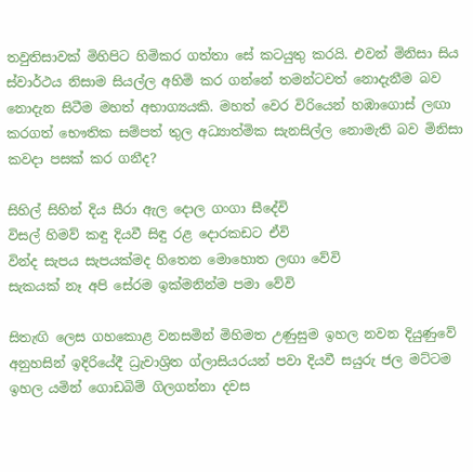තවුතිසාවක් මිහිපිට හිමිකර ගත්තා සේ කටයුතු කරයි. එවන් මිනිසා සිය ස්වාර්ථය නිසාම සියල්ල අහිමි කර ගන්නේ තමන්ටවත් නොදැනීම බව නොදැන සිටීම මහත් අභාග්‍යයකි. මහත් වෙර විරියෙන් හඹාගොස් ලඟා කරගත් භෞතික සම්පත් තුල අධ්‍යාත්මික සැනසිල්ල නොමැති බව මිනිසා කවදා පසක් කර ගනීද?

සිහිල් සිහින් දිය සීරා ඇල දොල ගංගා සීදේවි
විසල් හිමව් කඳු දියවී සිඳු රළ දොරකඩට ඒවි
වින්ද සැපය සැපයක්මද හිතෙන මොහොත ලඟා වේවි
සැකයක් නෑ අපි සේරම ඉක්මනින්ම පමා වේවි

සිතැඟි ලෙස ගහකොළ වනසමින් මිහිමත උණුසුම ඉහල නවන දියුණුවේ අනුහසින් ඉදිරියේදී ධ්‍රැවාශ්‍රිත ග්ලාසියරයන් පවා දියවී සයුරු ජල මට්ටම ඉහල යමින් ගොඩබිම් ගිලගන්නා දවස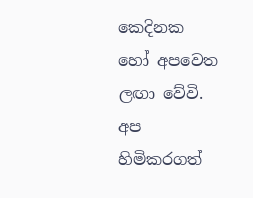කෙදිනක හෝ අපවෙත ලඟා වේවි. අප හිමිකරගත්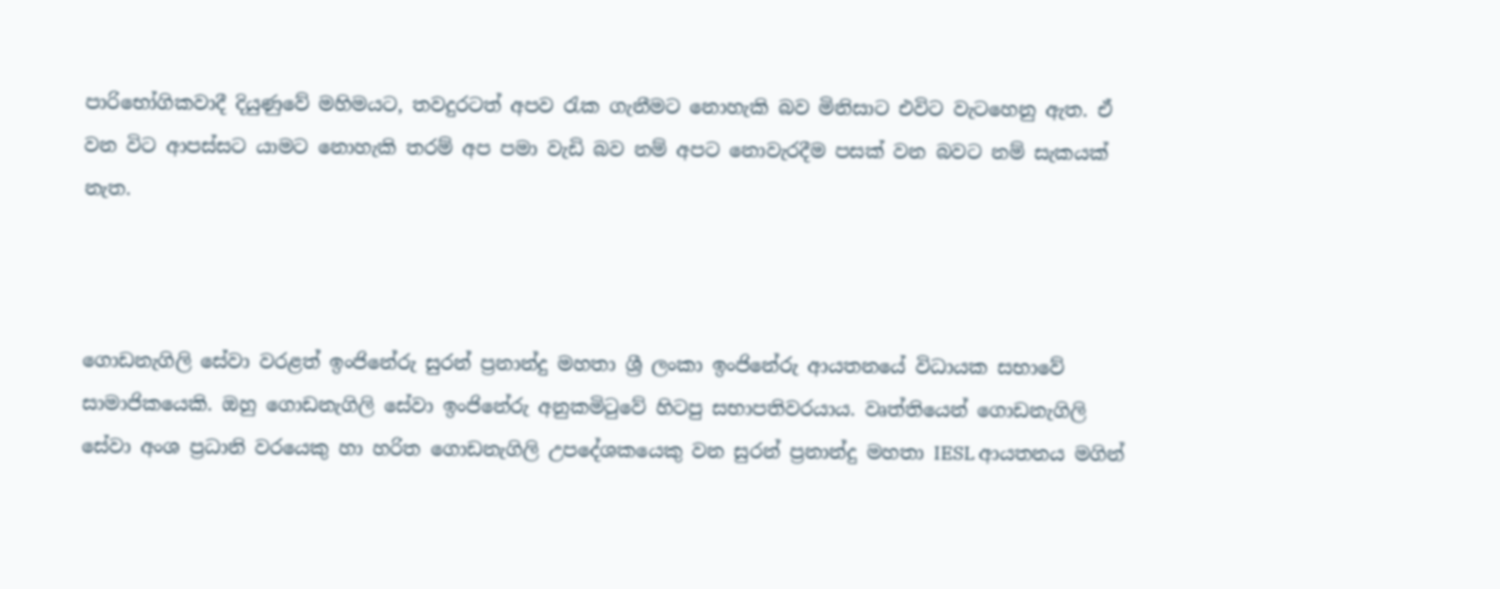පාරිභෝගිකවාදී දියුණුවේ මහිමයට, තවදුරටත් අපව රැක ගැනීමට නොහැකි බව මිනිසාට එවිට වැටහෙනු ඇත. ඒ වන විට ආපස්සට යාමට නොහැකි තරම් අප පමා වැඩි බව නම් අපට නොවැරදීම පසක් වන බවට නම් සැකයක් නැත.



ගොඩනැගිලි සේවා වරළත් ඉංජිනේරු සුරන් ප්‍රනාන්දු මහතා ශ්‍රී ලංකා ඉංජිනේරු ආයතනයේ විධායක සභාවේ සාමාජිකයෙකි. ඔහු ගොඩනැගිලි සේවා ඉංජිනේරු අනුකමිටුවේ හිටපු සභාපතිවරයාය. වෘත්තියෙන් ගොඩනැගිලි සේවා අංශ ප්‍රධානි වරයෙකු හා හරිත ගොඩනැගිලි උපදේශකයෙකු වන සුරන් ප්‍රනාන්දු මහතා IESL ආයතනය මගින්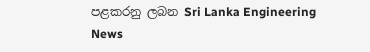පළකරනු ලබන Sri Lanka Engineering News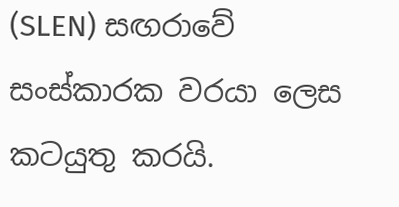(SLEN) සඟරාවේ සංස්කාරක වරයා ලෙස කටයුතු කරයි.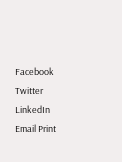Facebook Twitter LinkedIn Email Print